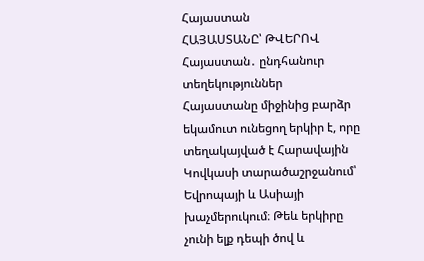Հայաստան
ՀԱՅԱՍՏԱՆԸ՝ ԹՎԵՐՈՎ
Հայաստան․ ընդհանուր տեղեկություններ
Հայաստանը միջինից բարձր եկամուտ ունեցող երկիր է, որը տեղակայված է Հարավային Կովկասի տարածաշրջանում՝ Եվրոպայի և Ասիայի խաչմերուկում։ Թեև երկիրը չունի ելք դեպի ծով և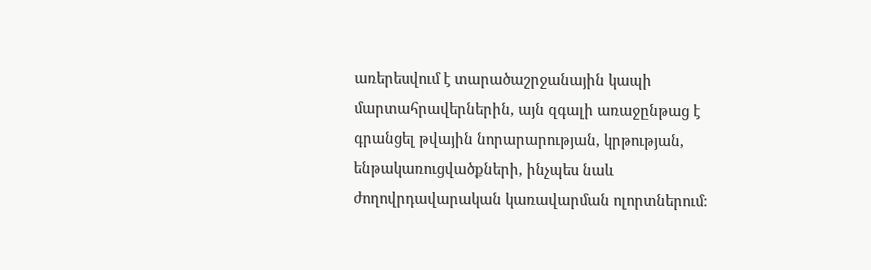առերեսվում է տարածաշրջանային կապի մարտահրավերներին, այն զգալի առաջընթաց է գրանցել թվային նորարարության, կրթության, ենթակառուցվածքների, ինչպես նաև ժողովրդավարական կառավարման ոլորտներում։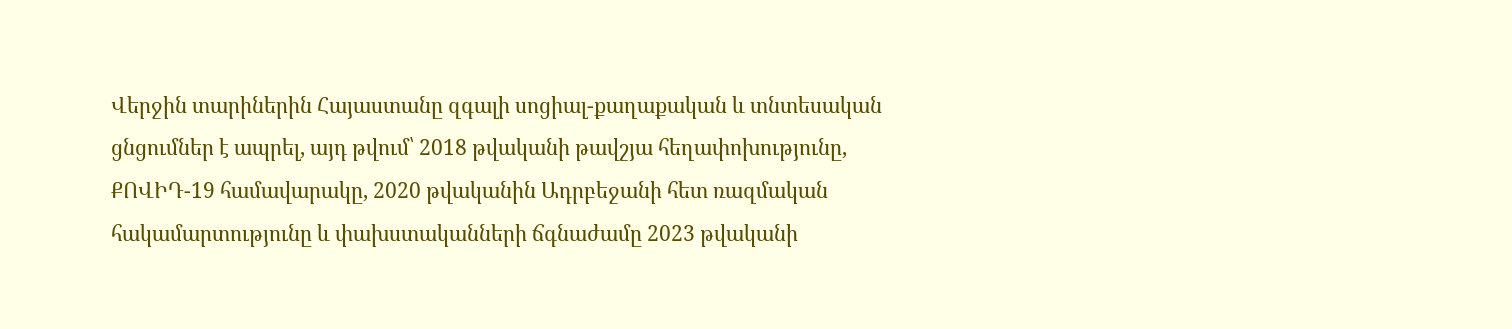Վերջին տարիներին Հայաստանը զգալի սոցիալ-քաղաքական և տնտեսական ցնցումներ է ապրել, այդ թվում՝ 2018 թվականի թավշյա հեղափոխությունը,
ՔՈՎԻԴ-19 համավարակը, 2020 թվականին Ադրբեջանի հետ ռազմական հակամարտությունը և փախստականների ճգնաժամը 2023 թվականի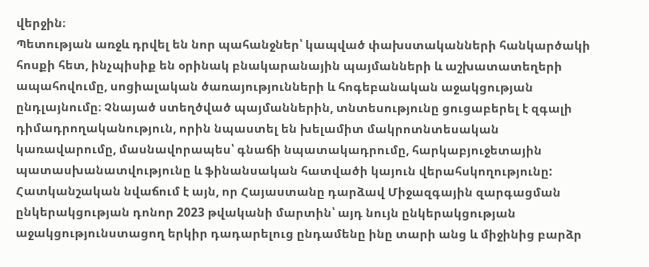վերջին։
Պետության առջև դրվել են նոր պահանջներ՝ կապված փախստականների հանկարծակի հոսքի հետ, ինչպիսիք են օրինակ բնակարանային պայմանների և աշխատատեղերի ապահովումը, սոցիալական ծառայությունների և հոգեբանական աջակցության ընդլայնումը։ Չնայած ստեղծված պայմաններին, տնտեսությունը ցուցաբերել է զգալի դիմադրողականություն, որին նպաստել են խելամիտ մակրոտնտեսական կառավարումը, մասնավորապես՝ գնաճի նպատակադրումը, հարկաբյուջետային պատասխանատվությունը և ֆինանսական հատվածի կայուն վերահսկողությունը:
Հատկանշական նվաճում է այն, որ Հայաստանը դարձավ Միջազգային զարգացման ընկերակցության դոնոր 2023 թվականի մարտին՝ այդ նույն ընկերակցության աջակցությունստացող երկիր դադարելուց ընդամենը ինը տարի անց և միջինից բարձր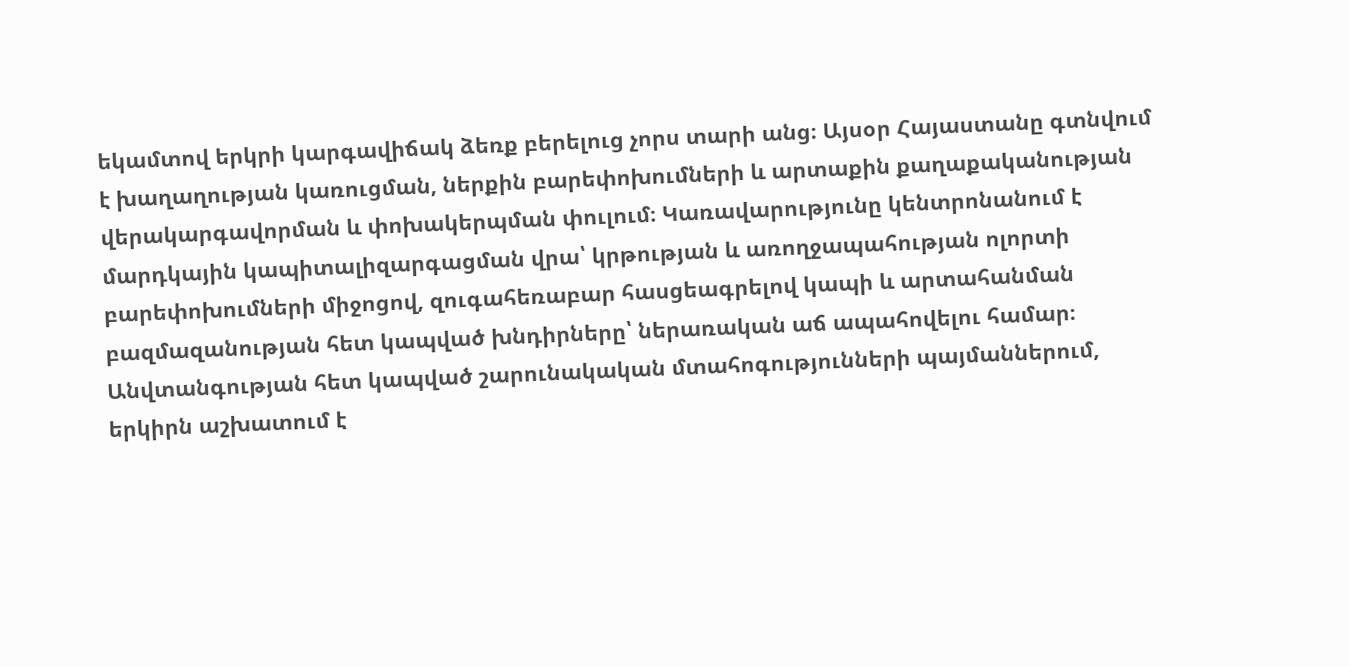եկամտով երկրի կարգավիճակ ձեռք բերելուց չորս տարի անց։ Այսօր Հայաստանը գտնվում է խաղաղության կառուցման, ներքին բարեփոխումների և արտաքին քաղաքականության վերակարգավորման և փոխակերպման փուլում։ Կառավարությունը կենտրոնանում է մարդկային կապիտալիզարգացման վրա՝ կրթության և առողջապահության ոլորտի բարեփոխումների միջոցով, զուգահեռաբար հասցեագրելով կապի և արտահանման բազմազանության հետ կապված խնդիրները՝ ներառական աճ ապահովելու համար։ Անվտանգության հետ կապված շարունակական մտահոգությունների պայմաններում, երկիրն աշխատում է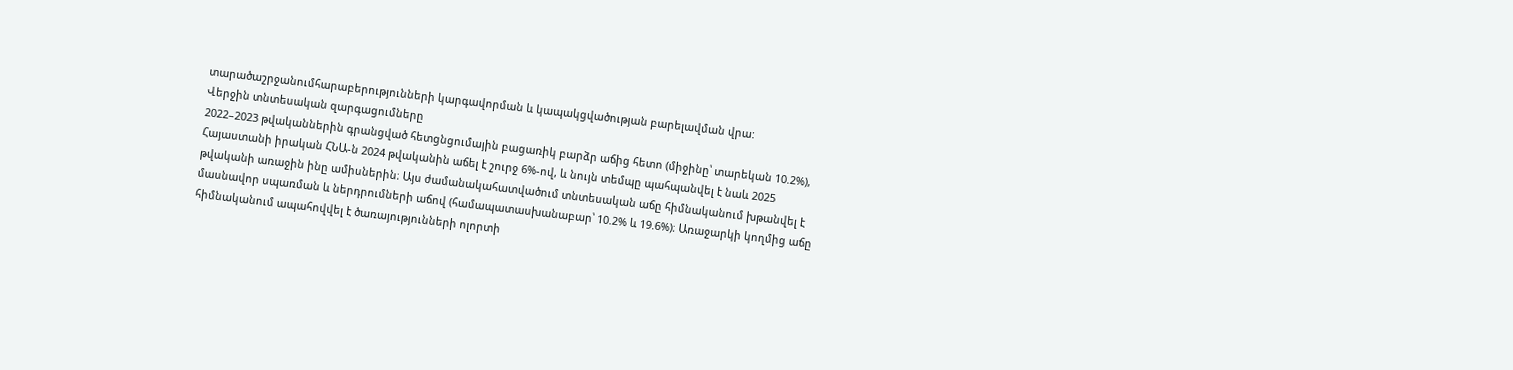տարածաշրջանումհարաբերությունների կարգավորման և կապակցվածության բարելավման վրա:
Վերջին տնտեսական զարգացումները
2022–2023 թվականներին գրանցված հետցնցումային բացառիկ բարձր աճից հետո (միջինը՝ տարեկան 10.2%), Հայաստանի իրական ՀՆԱ-ն 2024 թվականին աճել է շուրջ 6%-ով, և նույն տեմպը պահպանվել է նաև 2025 թվականի առաջին ինը ամիսներին։ Այս ժամանակահատվածում տնտեսական աճը հիմնականում խթանվել է մասնավոր սպառման և ներդրումների աճով (համապատասխանաբար՝ 10.2% և 19.6%)։ Առաջարկի կողմից աճը հիմնականում ապահովվել է ծառայությունների ոլորտի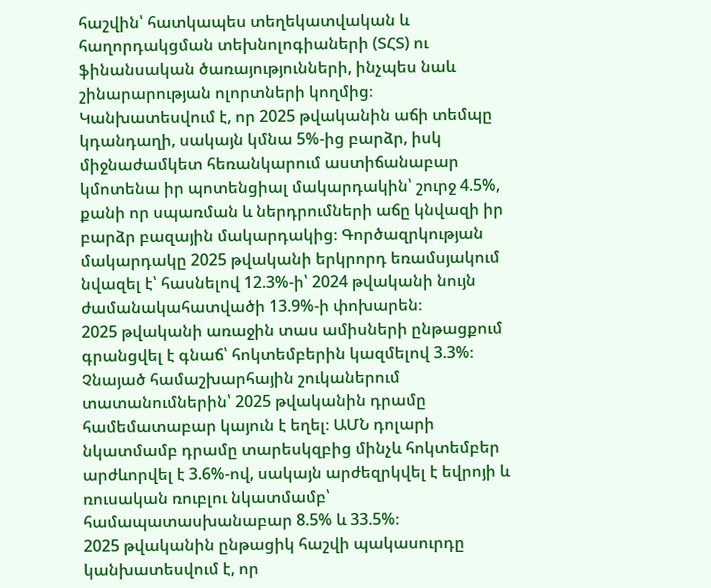հաշվին՝ հատկապես տեղեկատվական և հաղորդակցման տեխնոլոգիաների (ՏՀՏ) ու ֆինանսական ծառայությունների, ինչպես նաև շինարարության ոլորտների կողմից։
Կանխատեսվում է, որ 2025 թվականին աճի տեմպը կդանդաղի, սակայն կմնա 5%-ից բարձր, իսկ միջնաժամկետ հեռանկարում աստիճանաբար կմոտենա իր պոտենցիալ մակարդակին՝ շուրջ 4.5%, քանի որ սպառման և ներդրումների աճը կնվազի իր բարձր բազային մակարդակից։ Գործազրկության մակարդակը 2025 թվականի երկրորդ եռամսյակում նվազել է՝ հասնելով 12.3%-ի՝ 2024 թվականի նույն ժամանակահատվածի 13.9%-ի փոխարեն։
2025 թվականի առաջին տաս ամիսների ընթացքում գրանցվել է գնաճ՝ հոկտեմբերին կազմելով 3.3%։
Չնայած համաշխարհային շուկաներում տատանումներին՝ 2025 թվականին դրամը համեմատաբար կայուն է եղել։ ԱՄՆ դոլարի նկատմամբ դրամը տարեսկզբից մինչև հոկտեմբեր արժևորվել է 3.6%-ով, սակայն արժեզրկվել է եվրոյի և ռուսական ռուբլու նկատմամբ՝ համապատասխանաբար 8.5% և 33.5%։
2025 թվականին ընթացիկ հաշվի պակասուրդը կանխատեսվում է, որ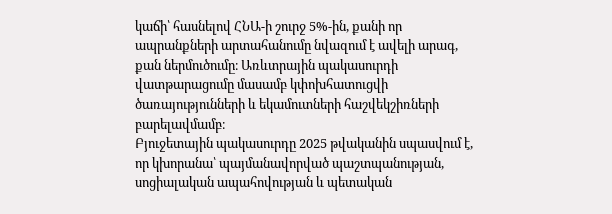կաճի՝ հասնելով ՀՆԱ-ի շուրջ 5%-ին, քանի որ ապրանքների արտահանումը նվազում է ավելի արագ, քան ներմուծումը։ Առևտրային պակասուրդի վատթարացումը մասամբ կփոխհատուցվի ծառայությունների և եկամուտների հաշվեկշիռների բարելավմամբ։
Բյուջետային պակասուրդը 2025 թվականին սպասվում է, որ կխորանա՝ պայմանավորված պաշտպանության, սոցիալական ապահովության և պետական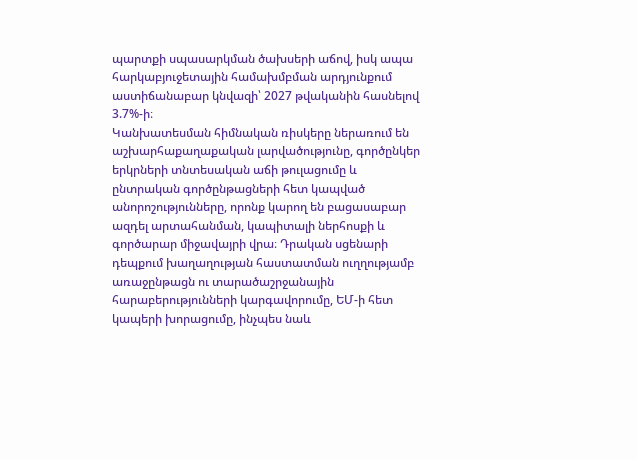պարտքի սպասարկման ծախսերի աճով, իսկ ապա հարկաբյուջետային համախմբման արդյունքում աստիճանաբար կնվազի՝ 2027 թվականին հասնելով 3.7%-ի։
Կանխատեսման հիմնական ռիսկերը ներառում են աշխարհաքաղաքական լարվածությունը, գործընկեր երկրների տնտեսական աճի թուլացումը և ընտրական գործընթացների հետ կապված անորոշությունները, որոնք կարող են բացասաբար ազդել արտահանման, կապիտալի ներհոսքի և գործարար միջավայրի վրա։ Դրական սցենարի դեպքում խաղաղության հաստատման ուղղությամբ առաջընթացն ու տարածաշրջանային հարաբերությունների կարգավորումը, ԵՄ-ի հետ կապերի խորացումը, ինչպես նաև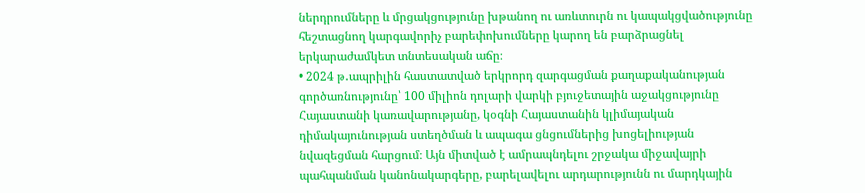ներդրումները և մրցակցությունը խթանող ու առևտուրն ու կապակցվածությունը հեշտացնող կարգավորիչ բարեփոխումները կարող են բարձրացնել երկարաժամկետ տնտեսական աճը։
• 2024 թ․ապրիլին հաստատված երկրորդ զարգացման քաղաքականության գործառնությունը՝ 100 միլիոն դոլարի վարկի բյուջետային աջակցությունը Հայաստանի կառավարությանը, կօգնի Հայաստանին կլիմայական դիմակայունության ստեղծման և ապագա ցնցումներից խոցելիության նվազեցման հարցում։ Այն միտված է ամրապնդելու շրջակա միջավայրի պահպանման կանոնակարգերը, բարելավելու արդարությունն ու մարդկային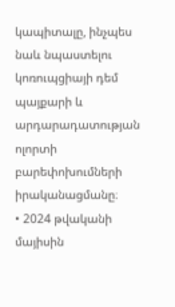կապիտալը, ինչպես նաև նպաստելու կոռուպցիայի դեմ պայքարի և արդարադատության ոլորտի բարեփոխումների իրականացմանը։
• 2024 թվականի մայիսին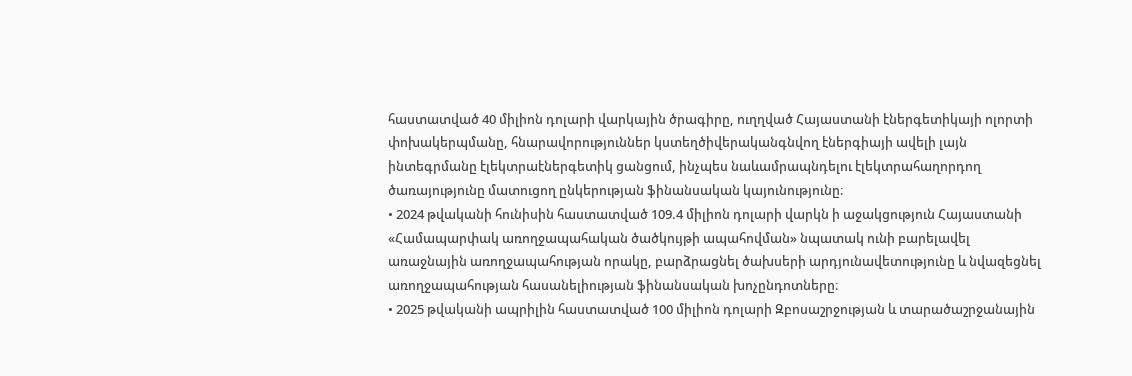հաստատված 40 միլիոն դոլարի վարկային ծրագիրը, ուղղված Հայաստանի էներգետիկայի ոլորտի փոխակերպմանը, հնարավորություններ կստեղծիվերականգնվող էներգիայի ավելի լայն ինտեգրմանը էլեկտրաէներգետիկ ցանցում, ինչպես նաևամրապնդելու էլեկտրահաղորդող ծառայությունը մատուցող ընկերության ֆինանսական կայունությունը։
• 2024 թվականի հունիսին հաստատված 109.4 միլիոն դոլարի վարկն ի աջակցություն Հայաստանի «Համապարփակ առողջապահական ծածկույթի ապահովման» նպատակ ունի բարելավել առաջնային առողջապահության որակը, բարձրացնել ծախսերի արդյունավետությունը և նվազեցնել առողջապահության հասանելիության ֆինանսական խոչընդոտները։
• 2025 թվականի ապրիլին հաստատված 100 միլիոն դոլարի Զբոսաշրջության և տարածաշրջանային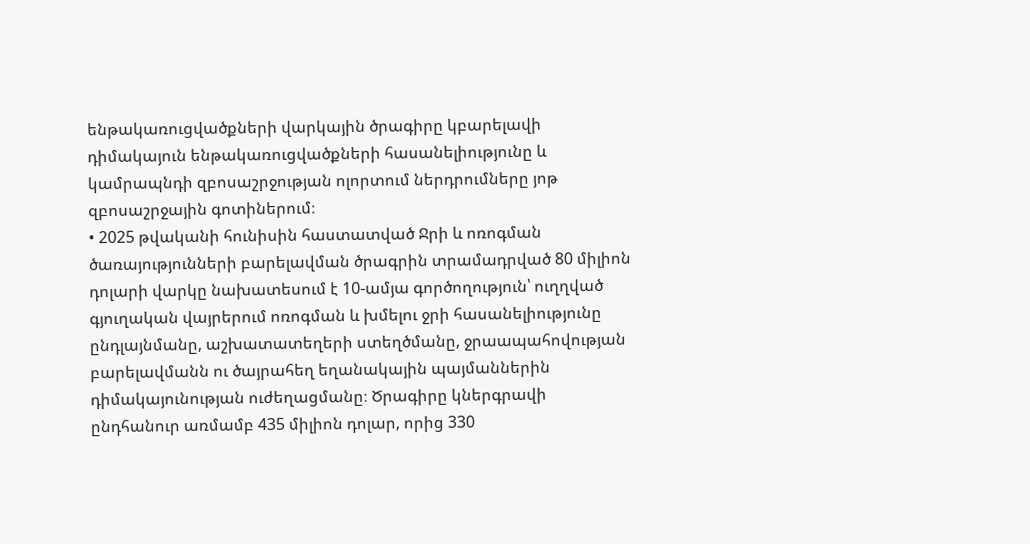ենթակառուցվածքների վարկային ծրագիրը կբարելավի դիմակայուն ենթակառուցվածքների հասանելիությունը և կամրապնդի զբոսաշրջության ոլորտում ներդրումները յոթ զբոսաշրջային գոտիներում։
• 2025 թվականի հունիսին հաստատված Ջրի և ոռոգման ծառայությունների բարելավման ծրագրին տրամադրված 80 միլիոն դոլարի վարկը նախատեսում է 10-ամյա գործողություն՝ ուղղված գյուղական վայրերում ոռոգման և խմելու ջրի հասանելիությունը ընդլայնմանը, աշխատատեղերի ստեղծմանը, ջրաապահովության բարելավմանն ու ծայրահեղ եղանակային պայմաններին դիմակայունության ուժեղացմանը։ Ծրագիրը կներգրավի ընդհանուր առմամբ 435 միլիոն դոլար, որից 330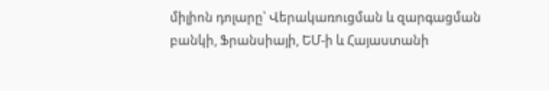միլիոն դոլարը՝ Վերակառուցման և զարգացման բանկի, Ֆրանսիայի, ԵՄ-ի և Հայաստանի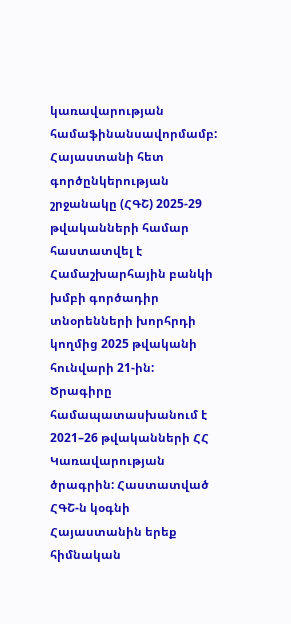կառավարության համաֆինանսավորմամբ:
Հայաստանի հետ գործընկերության շրջանակը (ՀԳՇ) 2025-29 թվականների համար հաստատվել է Համաշխարհային բանկի խմբի գործադիր տնօրենների խորհրդի կողմից 2025 թվականի հունվարի 21-ին: Ծրագիրը համապատասխանում է 2021–26 թվականների ՀՀ Կառավարության ծրագրին: Հաստատված ՀԳՇ-ն կօգնի Հայաստանին երեք հիմնական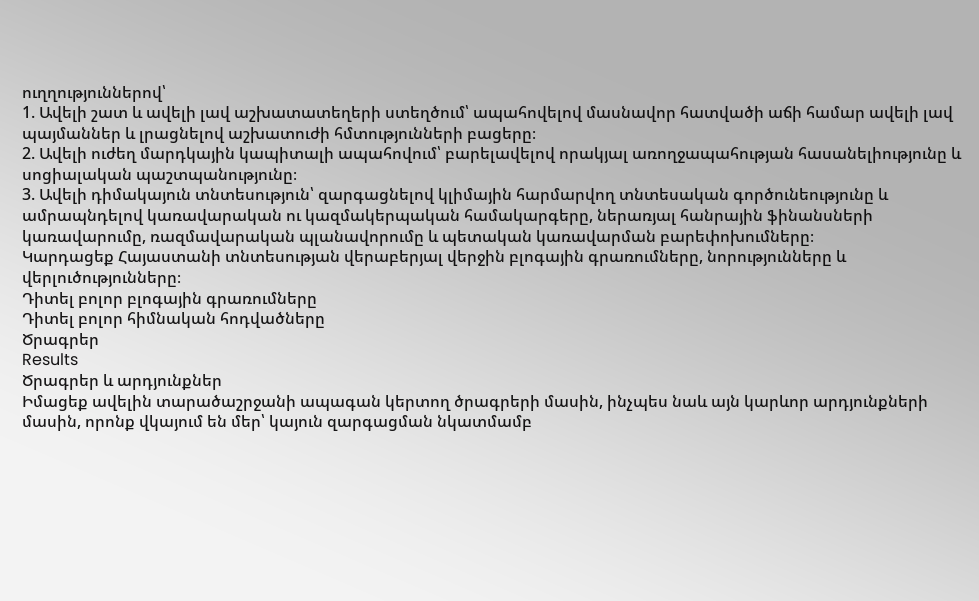ուղղություններով՝
1. Ավելի շատ և ավելի լավ աշխատատեղերի ստեղծում՝ ապահովելով մասնավոր հատվածի աճի համար ավելի լավ պայմաններ և լրացնելով աշխատուժի հմտությունների բացերը։
2. Ավելի ուժեղ մարդկային կապիտալի ապահովում՝ բարելավելով որակյալ առողջապահության հասանելիությունը և սոցիալական պաշտպանությունը։
3. Ավելի դիմակայուն տնտեսություն՝ զարգացնելով կլիմային հարմարվող տնտեսական գործունեությունը և ամրապնդելով կառավարական ու կազմակերպական համակարգերը, ներառյալ հանրային ֆինանսների կառավարումը, ռազմավարական պլանավորումը և պետական կառավարման բարեփոխումները։
Կարդացեք Հայաստանի տնտեսության վերաբերյալ վերջին բլոգային գրառումները, նորությունները և վերլուծությունները։
Դիտել բոլոր բլոգային գրառումները
Դիտել բոլոր հիմնական հոդվածները
Ծրագրեր
Results
Ծրագրեր և արդյունքներ
Իմացեք ավելին տարածաշրջանի ապագան կերտող ծրագրերի մասին, ինչպես նաև այն կարևոր արդյունքների մասին, որոնք վկայում են մեր՝ կայուն զարգացման նկատմամբ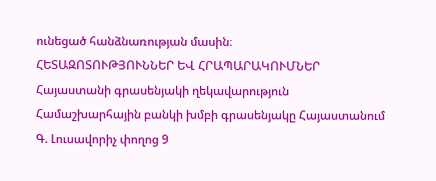ունեցած հանձնառության մասին։
ՀԵՏԱԶՈՏՈՒԹՅՈՒՆՆԵՐ ԵՎ ՀՐԱՊԱՐԱԿՈՒՄՆԵՐ
Հայաստանի գրասենյակի ղեկավարություն
Համաշխարհային բանկի խմբի գրասենյակը Հայաստանում
Գ. Լուսավորիչ փողոց 9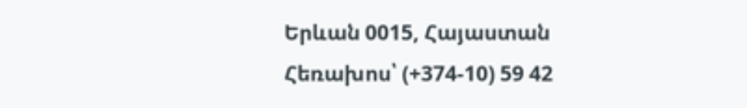Երևան 0015, Հայաստան
Հեռախոս՝ (+374-10) 59 42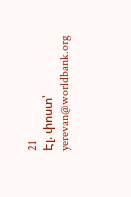21
Էլ. փոստ՝ yerevan@worldbank.org